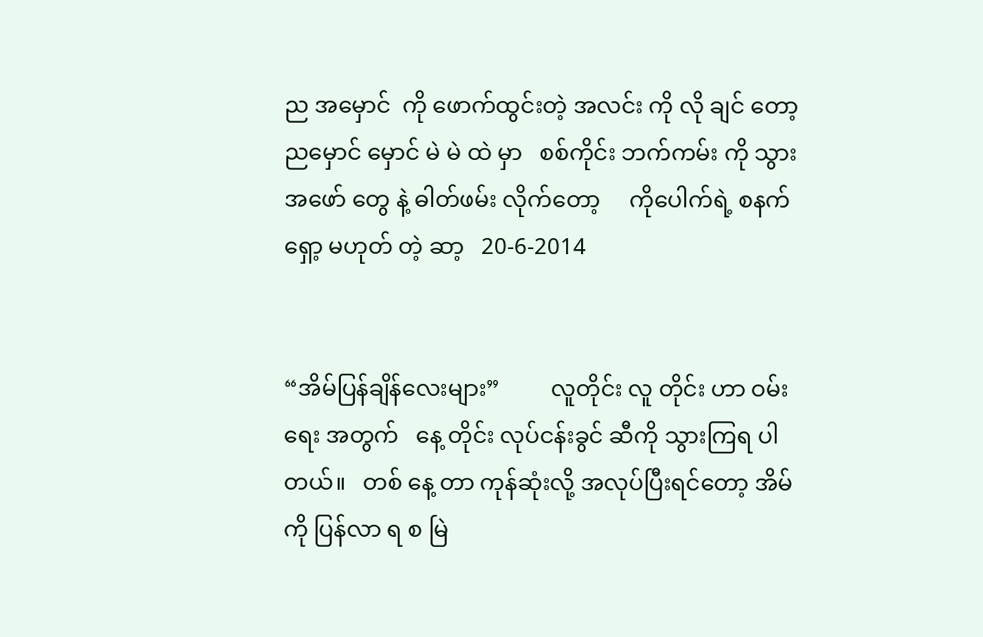ည အမှောင်  ကို ဖောက်ထွင်းတဲ့ အလင်း ကို လို ချင် တော့   ညမှောင် မှောင် မဲ မဲ ထဲ မှာ   စစ်ကိုင်း ဘက်ကမ်း ကို သွား   အဖော် တွေ နဲ့ ဓါတ်ဖမ်း လိုက်တော့     ကိုပေါက်ရဲ့ စနက်ရှော့ မဟုတ် တဲ့ ဆာ့   20-6-2014


“အိမ်ပြန်ချိန်လေးများ”         လူတိုင်း လူ တိုင်း ဟာ ဝမ်း ရေး အတွက်   နေ့ တိုင်း လုပ်ငန်းခွင် ဆီကို သွားကြရ ပါတယ်။   တစ် နေ့ တာ ကုန်ဆုံးလို့ အလုပ်ပြီးရင်တော့ အိမ်ကို ပြန်လာ ရ စ မြဲ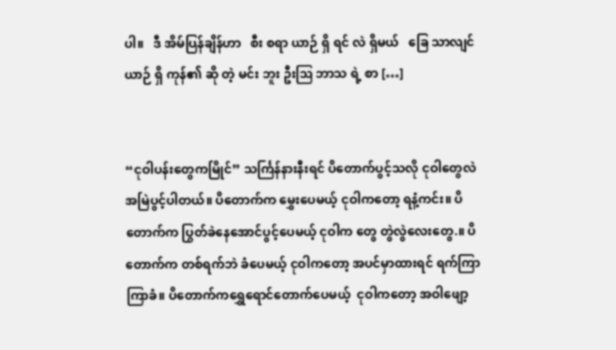ပါ။   ဒီ အိမ်ပြန်ချိန်ဟာ   စီး စရာ ယာဉ် ရှိ ရင် လဲ ရှိမယ်   ခြေ သာလျင် ယာဉ် ရှိ ကုန်၏ ဆို တဲ့ မင်း ဘူး ဦးဩ ဘာသ ရဲ့ စာ […]


“ငုဝါပန်းတွေကမြိုင်” သင်္ကြန်နားနီးရင် ပိတောက်ပွင့်သလို ငုဝါတွေလဲအမြဲပွင့်ပါတယ်။ ပိတောက်က မွှေးပေမယ့် ငုဝါကတော့ ရနံ့ကင်း။ ပိတောက်က ပြွတ်ခဲနေအောင်ပွင့်ပေမယ့် ငုဝါက တွေ တွဲလွဲလေးတွေ.။ ပိတောက်က တစ်ရက်ဘဲ ခံပေမယ့် ငုဝါကတော့ အပင်မှာထားရင် ရက်ကြာကြာခံ။ ပိတောက်ကရွှေရောင်တောက်ပေမယ့်  ငုဝါကတော့ အဝါဖျော့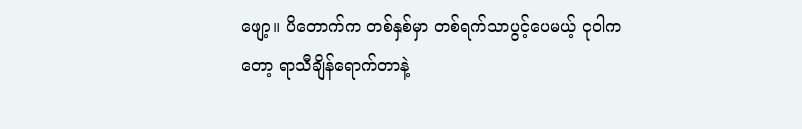ဖျော့။ ပိတောက်က တစ်နှစ်မှာ တစ်ရက်သာပွင့်ပေမယ့် ငုဝါကတော့ ရာသီချိန်ရောက်တာနဲ့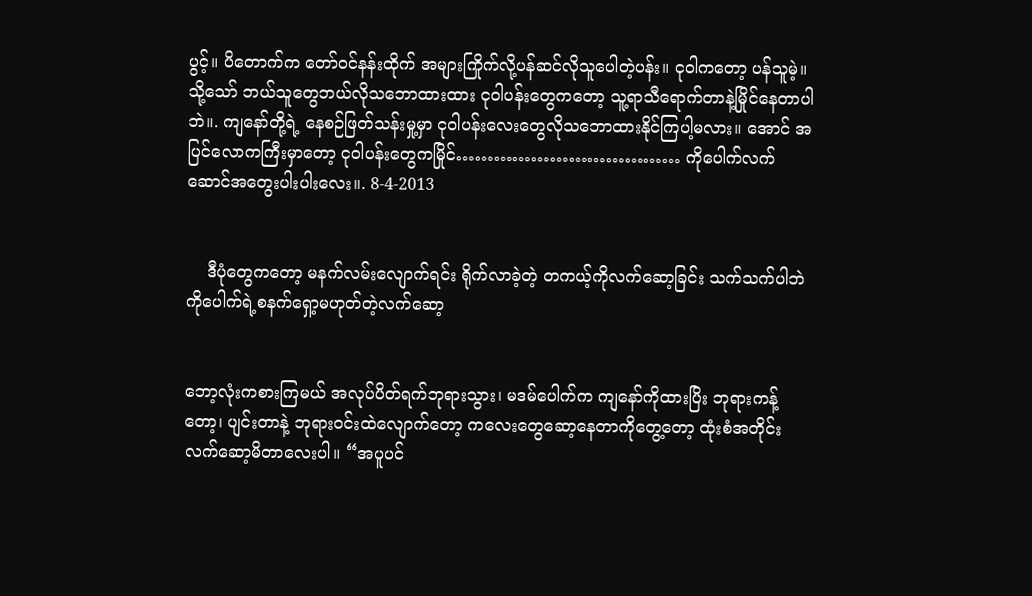ပွင့်။ ပိတောက်က တော်ဝင်နန်းထိုက် အများကြိုက်လို့ပန်ဆင်လိုသူပေါတဲ့ပန်း။ ငုဝါကတော့ ပန်သူမဲ့။ သို့သော် ဘယ်သူတွေဘယ်လိုသဘောထားထား ငုဝါပန်းတွေကတော့ သူ့ရာသီရောက်တာနဲ့မြိုင်နေတာပါဘဲ။. ကျနော်တို့ရဲ့ နေစဉ်ဖြတ်သန်းမှု့မှာ ငုဝါပန်းလေးတွေလိုသဘောထားနိုင်ကြပါ့မလား။ အောင် အပြင်လောကကြီးမှာတော့ ငုဝါပန်းတွေကမြိုင်……………………………… ကိုပေါက်လက်ဆောင်အတွေးပါးပါးလေး။. 8-4-2013


    ဒီပုံတွေကတော့ မနက်လမ်းလျောက်ရင်း ရိုက်လာခဲ့တဲ့ တကယ့်ကိုလက်ဆော့ခြင်း သက်သက်ပါဘဲ   ကိုပေါက်ရဲ့စနက်ရှော့မဟုတ်တဲ့လက်ဆော့


ဘော့လုံးကစားကြမယ် အလုပ်ပိတ်ရက်ဘုရားသွား၊ မဒမ်ပေါက်က ကျနော်ကိုထားပြိး ဘုရားကန့်တော့၊ ပျင်းတာနဲ့ ဘုရားဝင်းထဲလျောက်တော့ ကလေးတွေဆော့နေတာကိုတွေ့တော့ ထုံးစံအတိုင်းလက်ဆော့မိတာလေးပါ။ “အပူပင်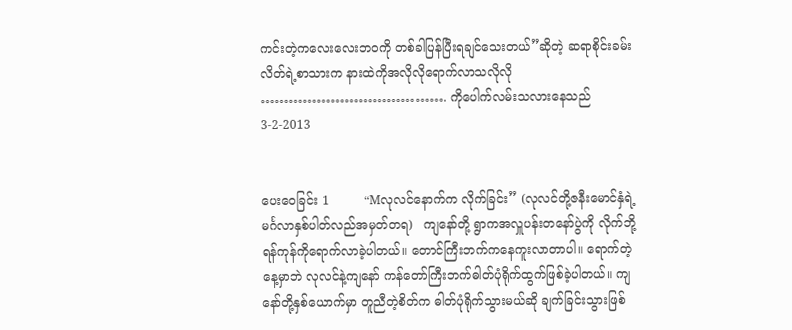ကင်းတဲ့ကလေးလေးဘဝကို တစ်ခါပြန်ပြီးရချင်သေးတယ်”ဆိုတဲ့ ဆရာစိုင်းခမ်းလိတ်ရဲ့စာသားက နားထဲကိုအလိုလိုရောက်လာသလိုလို …………………………………. ကိုပေါက်လမ်းသလားနေသည် 3-2-2013


ပေးဝေခြင်း 1         “Mလုလင်နောက်က လိုက်ခြင်း” (လုလင်တို့ဇနီးမောင်နှံရဲ့မင်္ဂလာနှစ်ပါတ်လည်အမှတ်တရ)   ကျနော်တို့ ရွာကအလှူပန်းတနော်ပွဲကို လိုက်ဘို့ရန်ကုန်ကိုရောက်လာခဲ့ပါတယ်။ တောင်ကြီးဘက်ကနေကူးလာတာပါ။ ရောက်တဲ့နေ့မှာဘဲ လုလင်နဲ့ကျနော် ကန်တော်ကြီးဘက်ဓါတ်ပုံရိုက်ထွက်ဖြစ်ခဲ့ပါတယ်။ ကျနော်တို့နှစ်ယောက်မှာ တူညီတဲ့စိတ်က ဓါတ်ပုံရိုက်သွားမယ်ဆို ချက်ခြင်းသွားဖြစ်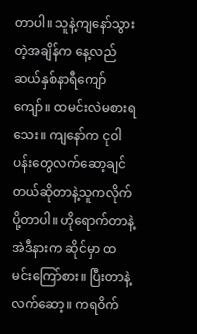တာပါ။ သူနဲ့ကျနော်သွားတဲ့အချိန်က နေ့လည်ဆယ်နှစ်နာရီကျော်ကျော်။ ထမင်းလဲမစားရသေး။ ကျနော်က ငုဝါပန်းတွေလက်ဆော့ချင်တယ်ဆိုတာနဲ့သူကလိုက်ပို့တာပါ။ ဟိုရောက်တာနဲ့ အဲဒီနားက ဆိုင်မှာ ထမင်းကြော်စား။ ပြီးတာနဲ့လက်ဆော့။ ကရဝိက်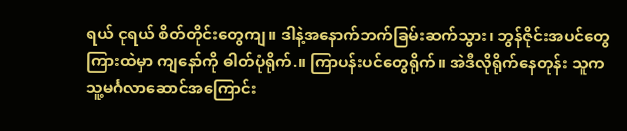ရယ် ငုရယ် စိတ်တိုင်းတွေကျ။ ဒါနဲ့အနောက်ဘက်ခြမ်းဆက်သွား၊ ဘွန်ဇိုင်းအပင်တွေကြားထဲမှာ ကျနော်ကို ဓါတ်ပုံရိုက်.။ ကြာပန်းပင်တွေရိုက်။ အဲဒီလိုရိုက်နေတုန်း သူက သူ့မင်္ဂလာဆောင်အကြောင်း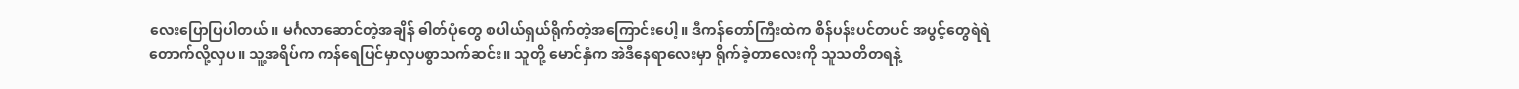လေးပြောပြပါတယ်။ မင်္ဂလာဆောင်တဲ့အချိန် ဓါတ်ပုံတွေ စပါယ်ရှယ်ရိုက်တဲ့အကြောင်းပေါ့။ ဒီကန်တော်ကြီးထဲက စိန်ပန်းပင်တပင် အပွင့်တွေရဲရဲတောက်လို့လှပ။ သူ့အရိပ်က ကန်ရေပြင်မှာလှပစွာသက်ဆင်း။ သူတို့ မောင်နှံက အဲဒီနေရာလေးမှာ ရိုက်ခဲ့တာလေးကို သူသတိတရနဲ့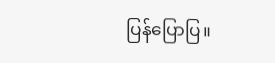ပြန်ပြောပြ။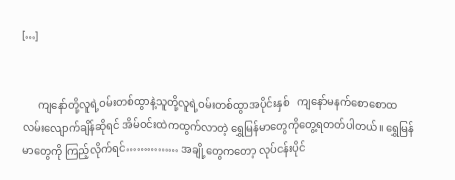[…]


      ကျနော်တို့လူရဲ့ဝမ်းတစ်ထွာနဲ့သူတို့လူရဲ့ဝမ်းတစ်ထွာအပိုင်းနှစ်   ကျနော်မနက်စောစောထလမ်းလျောက်ချိန်ဆိုရင် အိမ်ဝင်းထဲကထွက်လာတဲ့ ရွှေမြန်မာတွေကိုတွေ့ရတတ်ပါတယ်။ ရွှေမြန်မာတွေကို ကြည့်လိုက်ရင်…………… အချို့တွေကတော့ လုပ်ငန်းပိုင်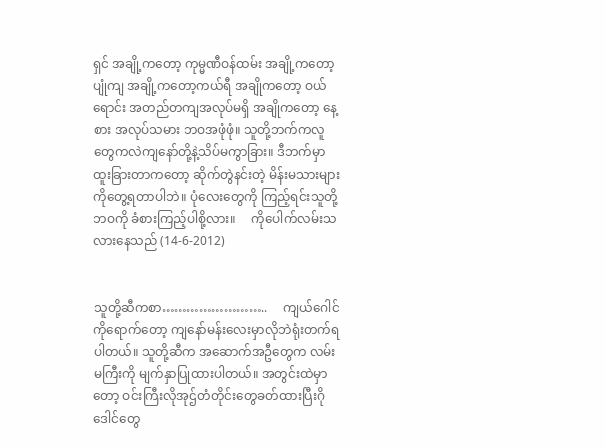ရှင် အချို့ကတော့ ကုမ္မဏီဝန်ထမ်း အချို့ကတော့ ပျုံကျ အချို့ကတော့ကယ်ရီ အချိုကတော့ ဝယ်ရောင်း အတည်တကျအလုပ်မရှိ အချိုကတော့ နေ့စား အလုပ်သမား ဘဝအဖုံဖုံ။ သူတို့ဘက်ကလူတွေကလဲကျနော်တို့နဲ့သိပ်မကွာခြား။ ဒီဘက်မှာထူးခြားတာကတော့ ဆိုက်တွဲနင်းတဲ့ မိန်းမသားများကိုတွေ့ရတာပါဘဲ။ ပုံလေးတွေကို ကြည့်ရင်းသူတို့ဘဝကို ခံစားကြည့်ပါစို့လား။     ကိုပေါက်လမ်းသလားနေသည် (14-6-2012)


သူတို့ဆီကစာ……………………..     ကျယ်ဂေါင်ကိုရောက်တော့ ကျနော်မန်းလေးမှာလိုဘဲရုံးတက်ရပါတယ်။ သူတို့ဆီက အဆောက်အဦတွေက လမ်းမကြီးကို မျက်နှာပြုထားပါတယ်။ အတွင်းထဲမှာတော့ ဝင်းကြီးလိုအုဌ်တံတိုင်းတွေခတ်ထားပြီးဂိုဒေါင်တွေ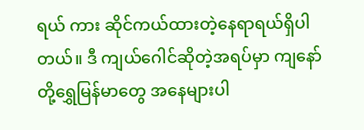ရယ် ကား ဆိုင်ကယ်ထားတဲ့နေရာရယ်ရှိပါတယ်။ ဒီ ကျယ်ဂေါင်ဆိုတဲ့အရပ်မှာ ကျနော်တို့ရွှေမြန်မာတွေ အနေများပါ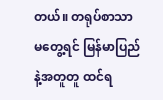တယ်။ တရုပ်စာသာ မတွေ့ရင် မြန်မာပြည်နဲ့အတူတူ ထင်ရ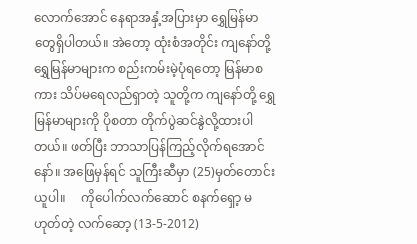လောက်အောင် နေရာအနှံ့အပြားမှာ ရွှေမြန်မာတွေရှိပါတယ်။ အဲတော့ ထုံးစံအတိုင်း ကျနော်တို့ ရွှေမြန်မာများက စည်းကမ်းမဲ့ပုံရတော့ မြန်မာစကား သိပ်မရေလည်ရှာတဲ့ သူတို့က ကျနော်တို့ ရွှေမြန်မာများကို ပိုစတာ တိုက်ပွဲဆင်နွဲလို့ထားပါတယ်။ ဖတ်ပြီး ဘာသာပြန်ကြည့်လိုက်ရအောင်နော်။ အဖြေမှန်ရင် သူကြီးဆီမှာ (25)မှတ်တောင်းယူပါ။     ကိုပေါက်လက်ဆောင် စနက်ရှော့ မဟုတ်တဲ့ လက်ဆော့ (13-5-2012)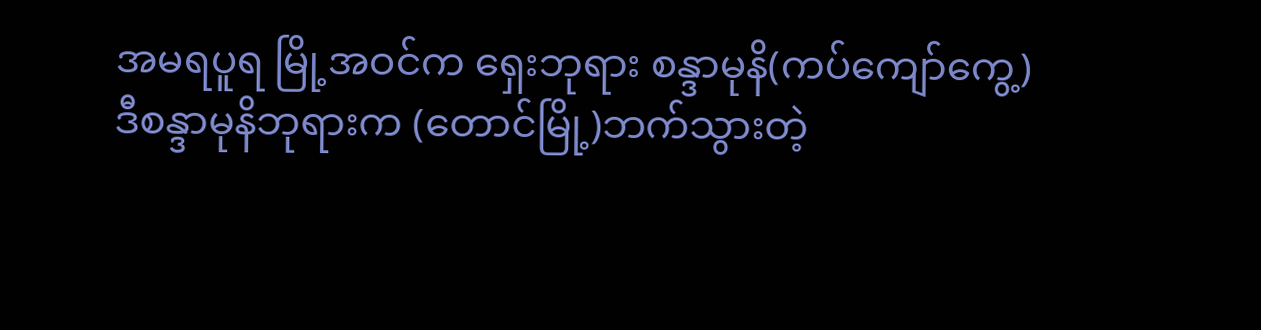အမရပူရ မြို့အဝင်က ရှေးဘုရား စန္ဒာမုနိ(ကပ်ကျော်ကွေ့)   ဒီစန္ဒာမုနိဘုရားက (တောင်မြို့)ဘက်သွားတဲ့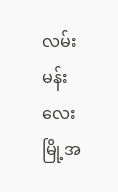လမ်းမန်းလေးမြို့အ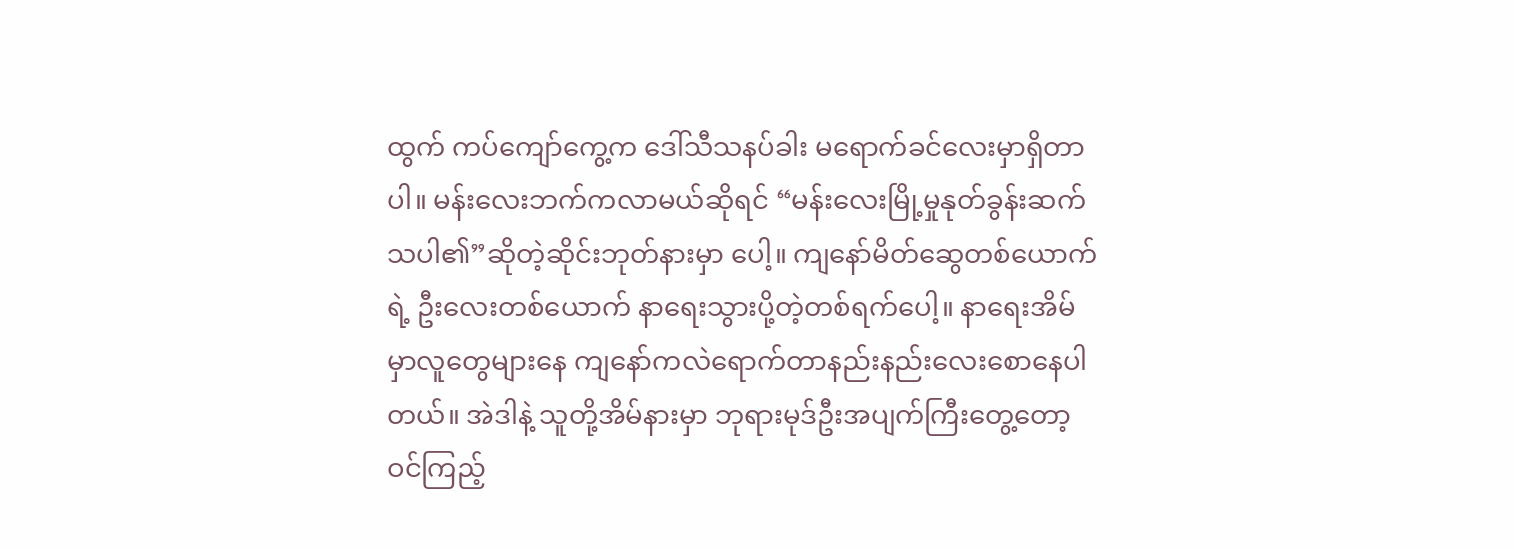ထွက် ကပ်ကျော်ကွေ့က ဒေါ်သီသနပ်ခါး မရောက်ခင်လေးမှာရှိတာပါ။ မန်းလေးဘက်ကလာမယ်ဆိုရင် “မန်းလေးမြို့မှုနုတ်ခွန်းဆက်သပါ၏”ဆိုတဲ့ဆိုင်းဘုတ်နားမှာ ပေါ့။ ကျနော်မိတ်ဆွေတစ်ယောက်ရဲ့ ဦးလေးတစ်ယောက် နာရေးသွားပို့တဲ့တစ်ရက်ပေါ့။ နာရေးအိမ်မှာလူတွေများနေ ကျနော်ကလဲရောက်တာနည်းနည်းလေးစောနေပါတယ်။ အဲဒါနဲ့ သူတို့အိမ်နားမှာ ဘုရားမုဒ်ဦးအပျက်ကြီးတွေ့တော့ဝင်ကြည့်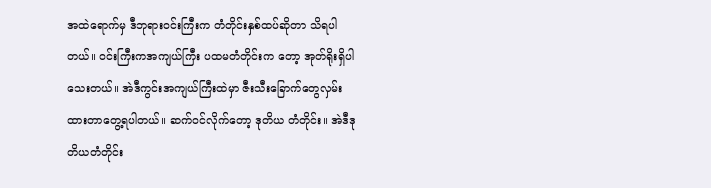အထဲရောက်မှ ဒီဘုရားဝင်းကြီးက တံတိုင်းနှစ်ထပ်ဆိုတာ သိရပါတယ်။ ဝင်းကြီးကအကျယ်ကြီး ပထမတံတိုင်းက တော့ အုတ်ရိုးရှိပါသေးတယ်။ အဲဒီကွင်းအကျယ်ကြီးထဲမှာ ဇီးသီးခြောက်တွေလှမ်းထားတာတွေ့ရပါတယ်။ ဆက်ဝင်လိုက်တော့ ဒုတိယ တံတိုင်း။ အဲဒီဒုတိယတံတိုင်း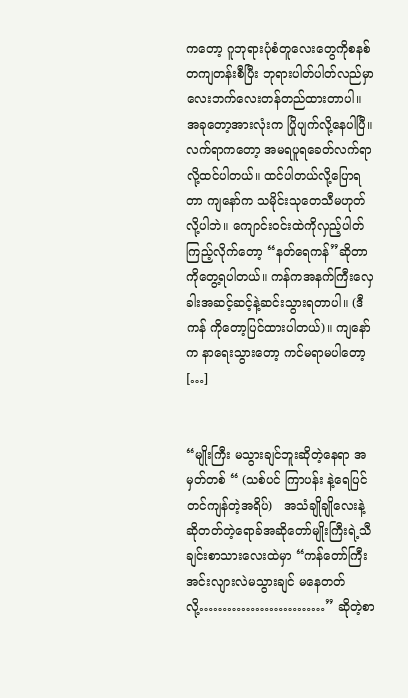ကတော့ ဂူဘုရားပုံစံတူလေးတွေကိုစနစ်တကျတန်းစီပြီး ဘုရားပါတ်ပါတ်လည်မှာ လေးဘက်လေးတန်တည်ထားတာပါ။ အခုတော့အားလုံးက ပြိုပျက်လို့နေပါပြီ။ လက်ရာကတော့ အမရပူရခေတ်လက်ရာလို့ထင်ပါတယ်။ ထင်ပါတယ်လို့ပြောရတာ ကျနော်က သမိုင်းသုတေသီမဟုတ်လို့ပါဘဲ။ ကျောင်းဝင်းထဲကိုလှည့်ပါတ်ကြည့်လိုက်တော့ “နတ်ရေကန်”ဆိုတာကိုတွေ့ရပါတယ်။ ကန်ကအနက်ကြီးလှေခါးအဆင့်ဆင့်နဲ့ဆင်းသွားရတာပါ။ (ဒီကန် ကိုတော့ပြင်ထားပါတယ်)။ ကျနော်က နာရေးသွားတော့ ကင်မရာမပါတော့ […]


“မျိုးကြီး မသွားချင်ဘူးဆိုတဲ့နေရာ အမှတ်တစ် “ (သစ်ပင် ကြာပန်း နဲ့ရေပြင် တင်ကျန်တဲ့အရိပ်)   အသံချိုချိုလေးနဲ့ ဆိုတတ်တဲ့ရောခ်အဆိုတော်မျိုးကြီးရဲ့သီချင်းစာသားလေးထဲမှာ “ကန်တော်ကြီးအင်းလျားလဲမသွားချင် မနေတတ်လို့………………………” ဆိုတဲ့စာ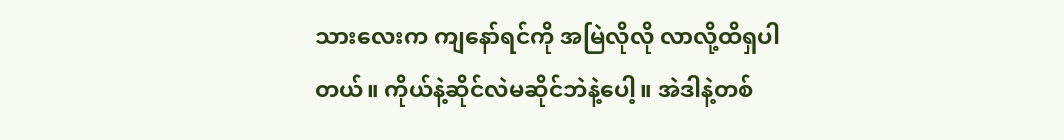သားလေးက ကျနော်ရင်ကို အမြဲလိုလို လာလို့ထိရှပါတယ်။ ကိုယ်နဲ့ဆိုင်လဲမဆိုင်ဘဲနဲ့ပေါ့။ အဲဒါနဲ့တစ်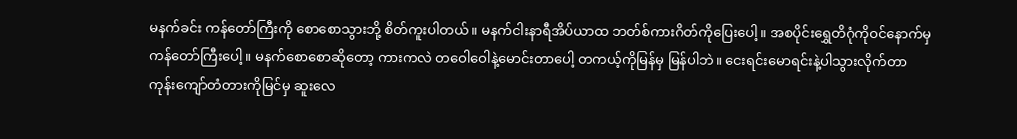မနက်ခင်း ကန်တော်ကြီးကို စောစောသွားဘို့ စိတ်ကူးပါတယ်။ မနက်ငါးနာရီအိပ်ယာထ ဘတ်စ်ကားဂိတ်ကိုပြေးပေါ့။ အစပိုင်းရွှေတိဂုံကိုဝင်နောက်မှ ကန်တော်ကြီးပေါ့။ မနက်စောစောဆိုတော့ ကားကလဲ တဝေါဝေါနဲ့မောင်းတာပေါ့ တကယ့်ကိုမြန်မှ မြန်ပါဘဲ။ ငေးရင်းမောရင်းနဲ့ပါသွားလိုက်တာ ကုန်းကျော်တံတားကိုမြင်မှ ဆူးလေ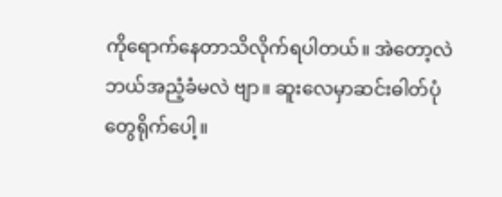ကိုရောက်နေတာသိလိုက်ရပါတယ်။ အဲတော့လဲဘယ်အညံ့ခံမလဲ ဗျာ။ ဆူးလေမှာဆင်းဓါတ်ပုံတွေရိုက်ပေါ့။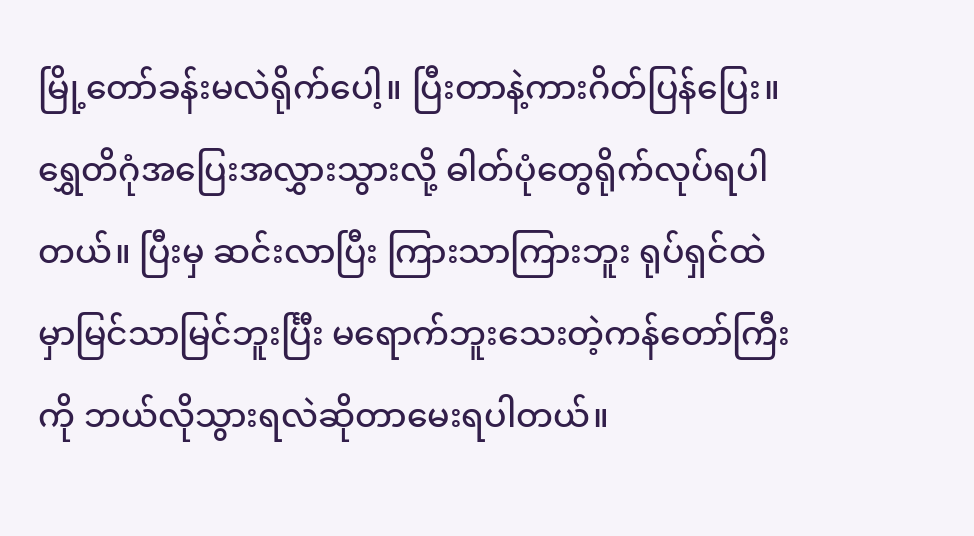မြို့တော်ခန်းမလဲရိုက်ပေါ့။ ပြီးတာနဲ့ကားဂိတ်ပြန်ပြေး။ ရွှေတိဂုံအပြေးအလွှားသွားလို့ ဓါတ်ပုံတွေရိုက်လုပ်ရပါတယ်။ ပြီးမှ ဆင်းလာပြီး ကြားသာကြားဘူး ရုပ်ရှင်ထဲမှာမြင်သာမြင်ဘူးင်္ပြီး မရောက်ဘူးသေးတဲ့ကန်တော်ကြီးကို ဘယ်လိုသွားရလဲဆိုတာမေးရပါတယ်။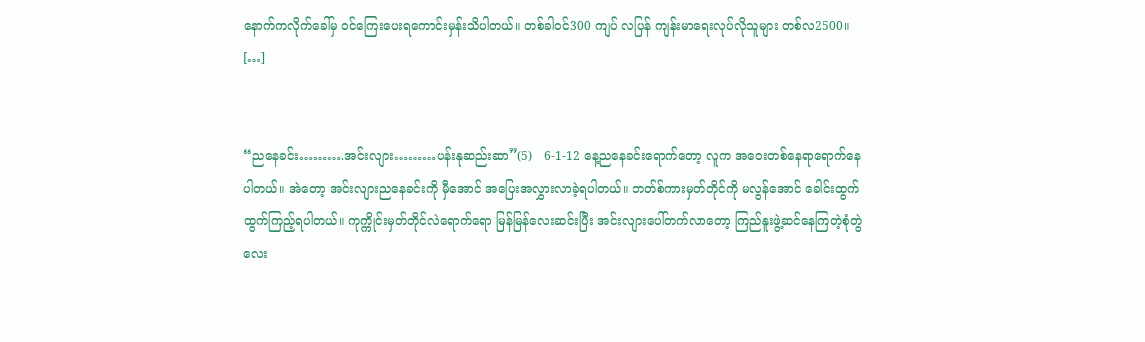နောက်ကလိုက်ခေါ်မှ ဝင်ကြေးပေးရကောင်းမှန်းသိပါတယ်။ တစ်ခါဝင်300 ကျပ် လပြန် ကျန်းမာရေးလုပ်လိုသူများ တစ်လ2500။ […]


“ညနေခင်း……….အင်းလျား………ပန်းနုဆည်းဆာ”(5)   6-1-12 နေ့ညနေခင်းရောက်တော့ လူက အဝေးတစ်နေရာရောက်နေပါတယ်။ အဲတော့ အင်းလျားညနေခင်းကို မှီအောင် အပြေးအလွှားလာခဲ့ရပါတယ်။ ဘတ်စ်ကားမှတ်တိုင်ကို မလွန်အောင် ခေါင်းထွက်ထွက်ကြည့်ရပါတယ်။ ကုက္ကိုင်းမှတ်တိုင်လဲရောက်ရော မြန်မြန်လေးဆင်းပြီး အင်းလျားပေါ်တက်လာတော့ ကြည်နူးဖွဲ့ဆင်နေကြတဲ့စုံတွဲလေး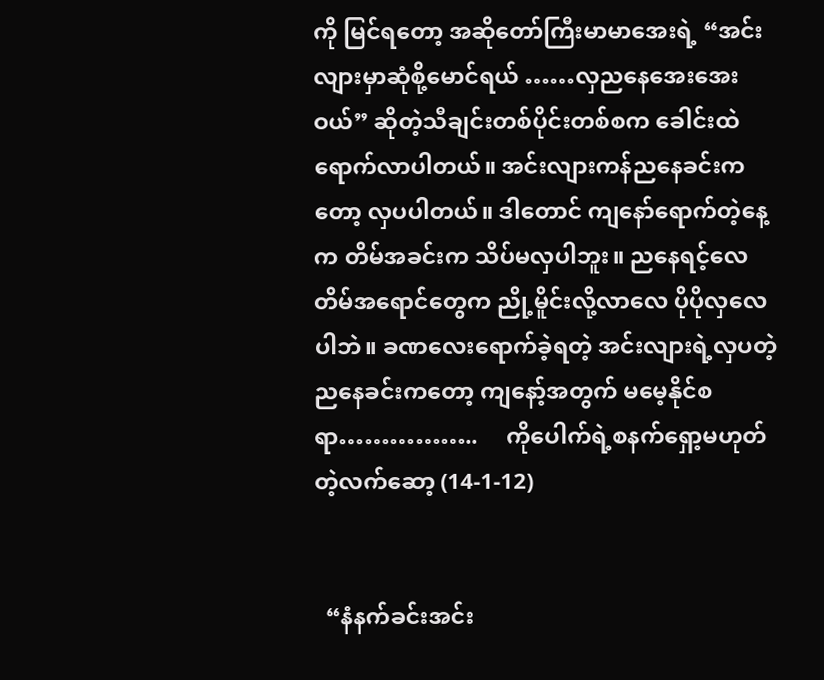ကို မြင်ရတော့ အဆိုတော်ကြီးမာမာအေးရဲ့ “အင်းလျားမှာဆုံစို့မောင်ရယ် ……လှညနေအေးအေးဝယ်” ဆိုတဲ့သီချင်းတစ်ပိုင်းတစ်စက ခေါင်းထဲရောက်လာပါတယ်။ အင်းလျားကန်ညနေခင်းကတော့ လှပပါတယ်။ ဒါတောင် ကျနော်ရောက်တဲ့နေ့ က တိမ်အခင်းက သိပ်မလှပါဘူး။ ညနေရင့်လေ တိမ်အရောင်တွေက ညို့မိူင်းလို့လာလေ ပိုပိုလှလေပါဘဲ။ ခဏလေးရောက်ခဲ့ရတဲ့ အင်းလျားရဲ့လှပတဲ့ညနေခင်းကတော့ ကျနော့်အတွက် မမေ့နိုင်စရာ……………..     ကိုပေါက်ရဲ့စနက်ရှော့မဟုတ်တဲ့လက်ဆော့ (14-1-12)


  “နံနက်ခင်းအင်း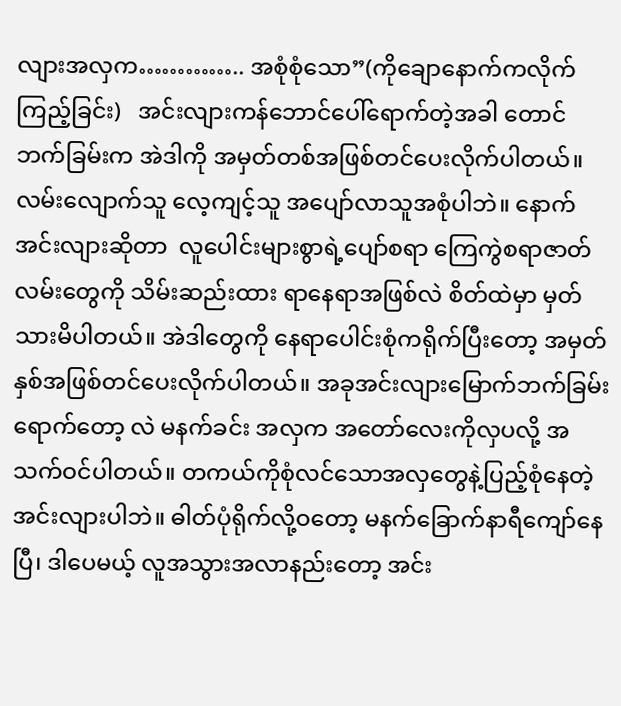လျားအလှက………….. အစုံစုံသော”(ကိုချောနောက်ကလိုက်ကြည့်ခြင်း)   အင်းလျားကန်ဘောင်ပေါ်ရောက်တဲ့အခါ တောင်ဘက်ခြမ်းက အဲဒါကို အမှတ်တစ်အဖြစ်တင်ပေးလိုက်ပါတယ်။ လမ်းလျောက်သူ လေ့ကျင့်သူ အပျော်လာသူအစုံပါဘဲ။ နောက်အင်းလျားဆိုတာ  လူပေါင်းများစွာရဲ့ပျော်စရာ ကြေကွဲစရာဇာတ်လမ်းတွေကို သိမ်းဆည်းထား ရာနေရာအဖြစ်လဲ စိတ်ထဲမှာ မှတ်သားမိပါတယ်။ အဲဒါတွေကို နေရာပေါင်းစုံကရိုက်ပြီးတော့ အမှတ်နှစ်အဖြစ်တင်ပေးလိုက်ပါတယ်။ အခုအင်းလျားမြောက်ဘက်ခြမ်းရောက်တော့ လဲ မနက်ခင်း အလှက အတော်လေးကိုလှပလို့ အသက်ဝင်ပါတယ်။ တကယ်ကိုစုံလင်သောအလှတွေနဲ့ပြည့်စုံနေတဲ့အင်းလျားပါဘဲ။ ဓါတ်ပုံရိုက်လို့ဝတော့ မနက်ခြောက်နာရီကျော်နေပြီ၊ ဒါပေမယ့် လူအသွားအလာနည်းတော့ အင်း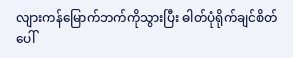လျားကန်မြောက်ဘက်ကိုသွားပြီး ဓါတ်ပုံရိုက်ချင်စိတ်ပေါ်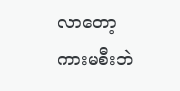လာတော့ ကားမစီးဘဲ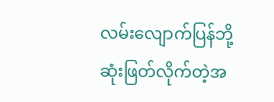လမ်းလျောက်ပြန်ဘို့ဆုံးဖြတ်လိုက်တဲ့အ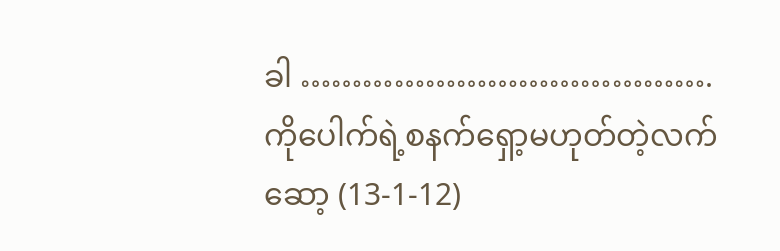ခါ ………………………………….   ကိုပေါက်ရဲ့စနက်ရှော့မဟုတ်တဲ့လက်ဆော့ (13-1-12)